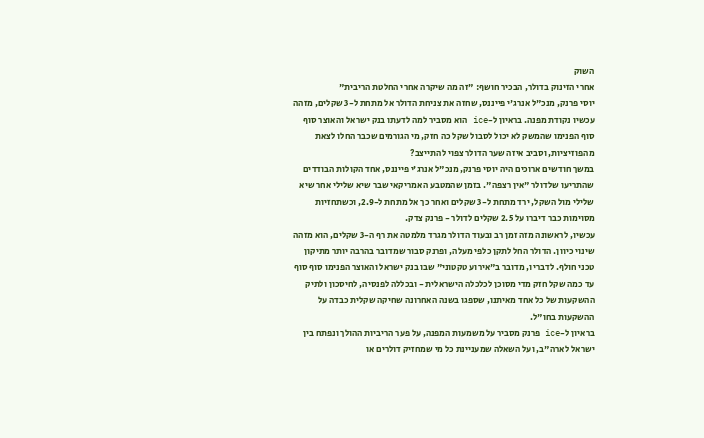השוק
אחרי הזינוק בדולר, הבכיר חושף: "זה מה שיקרה אחרי החלטת הריבית"
יוסי פרנק, מנכ"ל אנרג'י פייננס, שחזה את צניחת הדולר אל מתחת ל-3 שקלים, מזהה עכשיו נקודת מפנה. בראיון ל-ice הוא מסביר למה לדעתו בנק ישראל והאוצר סוף סוף הפנימו שהמשק לא יכול לסבול שקל כה חזק, מי הגורמים שכבר החלו לצאת מהפוזיציות, וסביב איזה שער הדולר צפוי להתייצב?
במשך חודשים ארוכים היה יוסי פרנק, מנכ"ל אנרג'י פייננס, אחד הקולות הבודדים שהתריעו שלדולר "אין רצפה". בזמן שהמטבע האמריקאי שבר שיא שלילי אחר שיא שלילי מול השקל, ירד מתחת ל-3 שקלים ואחר כך אל מתחת ל-2.9, וכשתחזיות מסוימות כבר דיברו על 2.5 שקלים לדולר - פרנק צדק.
עכשיו, לראשונה מזה זמן רב ובעוד הדולר מגרד מלמטה את רף ה-3 שקלים, הוא מזהה שינוי כיוון. הדולר החל לתקן כלפי מעלה, ופרנק סבור שמדובר בהרבה יותר מתיקון טכני חולף. לדבריו, מדובר ב"אירוע טקטוני" שבו בנק ישראל והאוצר הפנימו סוף סוף עד כמה שקל חזק מדי מסוכן לכלכלה הישראלית - ובכללה לפנסיה, לחיסכון ולתיק ההשקעות של כל אחד מאיתנו, שספגו בשנה האחרונה שחיקה שקלית כבדה על ההשקעות בחו"ל.
בראיון ל-ice פרנק מסביר על משמעות המפנה, על פער הריביות ההולך ונפתח בין ישראל לארה"ב, ועל השאלה שמעניינת כל מי שמחזיק דולרים או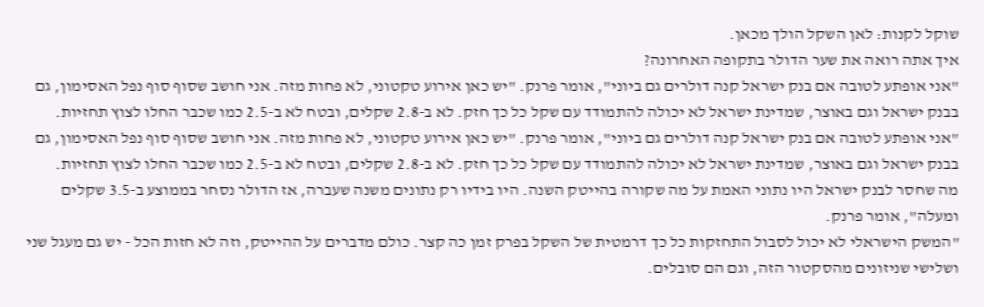שוקל לקנות: לאן השקל הולך מכאן.
איך אתה רואה את שער הדולר בתקופה האחרונה?
"אני אופתע לטובה אם בנק ישראל קנה דולרים גם ביוני", אומר פרנק. "יש כאן אירוע טקטוני, לא פחות מזה. אני חושב שסוף סוף נפל האסימון, גם בבנק ישראל וגם באוצר, שמדינת ישראל לא יכולה להתמודד עם שקל כל כך חזק. לא ב-2.8 שקלים, ובטח לא ב-2.5 כמו שכבר החלו לצוץ תחזיות.
"אני אופתע לטובה אם בנק ישראל קנה דולרים גם ביוני", אומר פרנק. "יש כאן אירוע טקטוני, לא פחות מזה. אני חושב שסוף סוף נפל האסימון, גם בבנק ישראל וגם באוצר, שמדינת ישראל לא יכולה להתמודד עם שקל כל כך חזק. לא ב-2.8 שקלים, ובטח לא ב-2.5 כמו שכבר החלו לצוץ תחזיות.
מה שחסר לבנק ישראל היו נתוני האמת על מה שקורה בהייטק השנה. היו בידיו רק נתונים משנה שעברה, אז הדולר נסחר בממוצע ב-3.5 שקלים ומעלה", אומר פרנק.
"המשק הישראלי לא יכול לסבול התחזקות כל כך דרמטית של השקל בפרק זמן כה קצר. כולם מדברים על ההייטק, וזה לא חזות הכל - יש גם מעגל שני ושלישי שניזונים מהסקטור הזה, וגם הם סובלים.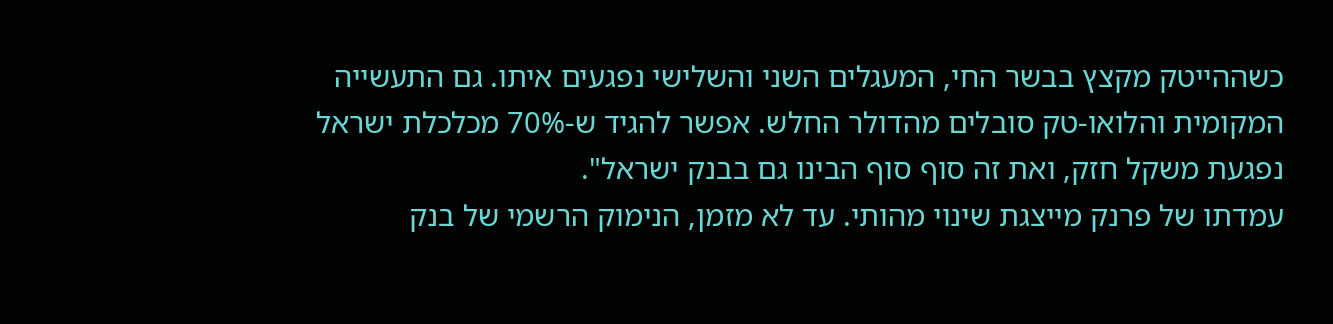כשההייטק מקצץ בבשר החי, המעגלים השני והשלישי נפגעים איתו. גם התעשייה המקומית והלואו-טק סובלים מהדולר החלש. אפשר להגיד ש-70% מכלכלת ישראל נפגעת משקל חזק, ואת זה סוף סוף הבינו גם בבנק ישראל".
עמדתו של פרנק מייצגת שינוי מהותי. עד לא מזמן, הנימוק הרשמי של בנק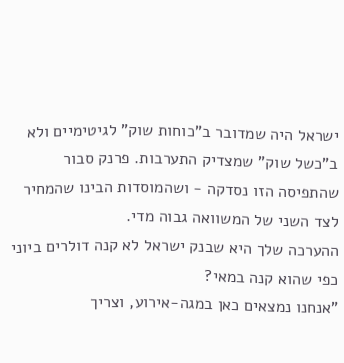ישראל היה שמדובר ב"כוחות שוק" לגיטימיים ולא ב"כשל שוק" שמצדיק התערבות. פרנק סבור שהתפיסה הזו נסדקה - ושהמוסדות הבינו שהמחיר לצד השני של המשוואה גבוה מדי.
ההערכה שלך היא שבנק ישראל לא קנה דולרים ביוני כפי שהוא קנה במאי?
"אנחנו נמצאים כאן במגה-אירוע, וצריך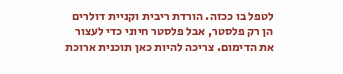לטפל בו ככזה. הורדת ריבית וקניית דולרים הן רק פלסטר, אבל פלסטר חיוני כדי לעצור את הדימום. צריכה להיות כאן תוכנית ארוכת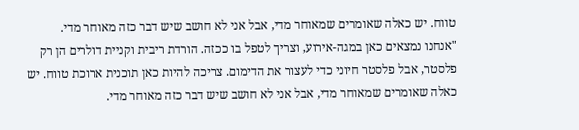טווח. יש כאלה שאומרים שמאוחר מדי, אבל אני לא חושב שיש דבר כזה מאוחר מדי.
"אנחנו נמצאים כאן במגה-אירוע, וצריך לטפל בו ככזה. הורדת ריבית וקניית דולרים הן רק פלסטר, אבל פלסטר חיוני כדי לעצור את הדימום. צריכה להיות כאן תוכנית ארוכת טווח. יש כאלה שאומרים שמאוחר מדי, אבל אני לא חושב שיש דבר כזה מאוחר מדי.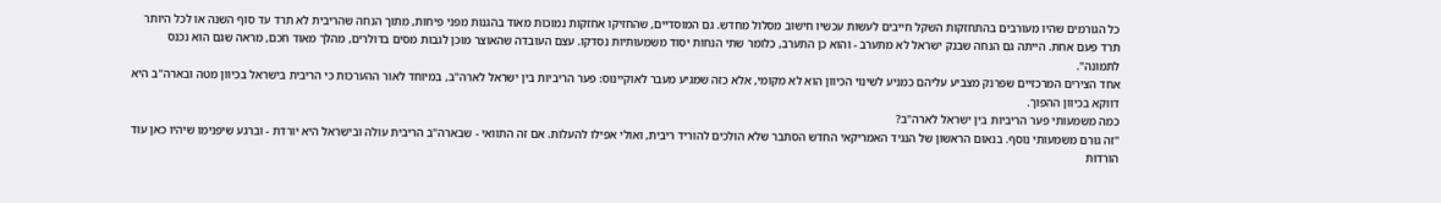כל הגורמים שהיו מעורבים בהתחזקות השקל חייבים לעשות עכשיו חישוב מסלול מחדש. גם המוסדיים, שהחזיקו אחזקות נמוכות מאוד בהגנות מפני פיחות, מתוך הנחה שהריבית לא תרד עד סוף השנה או לכל היותר תרד פעם אחת. הייתה גם הנחה שבנק ישראל לא מתערב - והוא כן התערב, כלומר שתי הנחות יסוד משמעותיות נסדקו. עצם העובדה שהאוצר מוכן לגבות מסים בדולרים, מהלך מאוד חכם, מראה שגם הוא נכנס לתמונה".
אחד הצירים המרכזיים שפרנק מצביע עליהם כמניע לשינוי הכיוון הוא לא מקומי, אלא כזה שמגיע מעבר לאוקיינוס: פער הריביות בין ישראל לארה"ב, במיוחד לאור ההערכות כי הריבית בישראל בכיוון מטה ובארה"ב היא דווקא בכיוון ההפוך.
כמה משמעותי פער הריביות בין ישראל לארה"ב?
"זה גורם משמעותי נוסף. בנאום הראשון של הנגיד האמריקאי החדש הסתבר שלא הולכים להוריד ריבית, ואולי אפילו להעלות. אם זה התוואי - שבארה"ב הריבית עולה ובישראל היא יורדת - וברגע שיפנימו שיהיו כאן עוד הורדות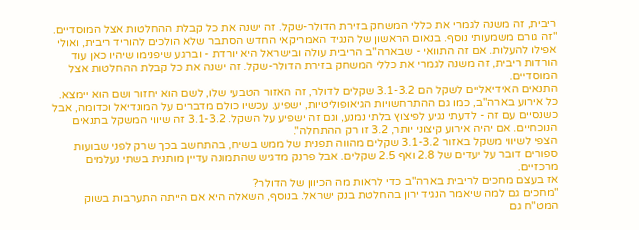ריבית, זה משנה לגמרי את כללי המשחק בזירת הדולר-שקל. זה ישנה את כל קבלת ההחלטות אצל המוסדיים.
"זה גורם משמעותי נוסף. בנאום הראשון של הנגיד האמריקאי החדש הסתבר שלא הולכים להוריד ריבית, ואולי אפילו להעלות. אם זה התוואי - שבארה"ב הריבית עולה ובישראל היא יורדת - וברגע שיפנימו שיהיו כאן עוד הורדות ריבית, זה משנה לגמרי את כללי המשחק בזירת הדולר-שקל. זה ישנה את כל קבלת ההחלטות אצל המוסדיים.
התנאים האידיאליים לשקל הם 3.1-3.2 שקלים לדולר, זה האזור הטבעי שלו, לשם הוא יחזור ושם הוא יימצא.
כל אירוע בארה"ב, כמו גם ההתרחשויות הגיאופוליטיות, ישפיע. עכשיו כולם מדברים על המונדיאל וכדומה, אבל כשנסיים עם זה - לדעתי נגיע לפיצוץ בלתי נמנע, וגם זה ישפיע על השקל. 3.1-3.2 זה שיווי המשקל בתנאים הנוכחיים. אם יהיה אירוע קיצוני יותר, 3.2 זו רק ההתחלה".
הצפי לשיווי משקל באזור 3.1-3.2 שקלים מהווה תפנית של ממש בשיח, בהתחשב בכך שרק לפני שבועות ספורים דובר על יעדים של 2.8 ואף 2.5 שקלים. אבל פרנק מדגיש שהתמונה עדיין מותנית בשתי נעלמים מרכזיים.
אז בעצם מחכים לריבית בארה"ב כדי לראות מה הכיוון של הדולר?
"מחכים גם למה שיאמר הנגיד ירון בהחלטת בנק ישראל. בנוסף, השאלה היא אם הייתה התערבות בשוק המט"ח גם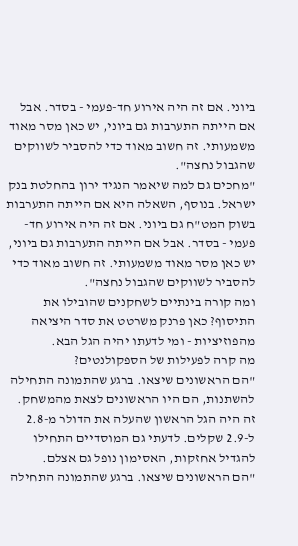ביוני. אם זה היה אירוע חד-פעמי - בסדר. אבל אם הייתה התערבות גם ביוני, יש כאן מסר מאוד משמעותי. זה חשוב מאוד כדי להסביר לשווקים שהגבול נחצה".
"מחכים גם למה שיאמר הנגיד ירון בהחלטת בנק ישראל. בנוסף, השאלה היא אם הייתה התערבות בשוק המט"ח גם ביוני. אם זה היה אירוע חד-פעמי - בסדר. אבל אם הייתה התערבות גם ביוני, יש כאן מסר מאוד משמעותי. זה חשוב מאוד כדי להסביר לשווקים שהגבול נחצה".
ומה קורה בינתיים לשחקנים שהובילו את התיסוף? כאן פרנק משרטט את סדר היציאה מהפוזיציות - ומי לדעתו יהיה הגל הבא.
מה קרה לפעילות של הספקולנטים?
"הם הראשונים שיצאו. ברגע שהתמונה התחילה להשתנות, הם היו הראשונים לצאת מהמשחק. זה היה הגל הראשון שהעלה את הדולר מ-2.8 ל-2.9 שקלים. לדעתי גם המוסדיים התחילו להגדיל אחזקות, האסימון נופל גם אצלם.
"הם הראשונים שיצאו. ברגע שהתמונה התחילה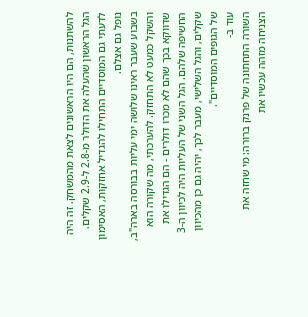להשתנות, הם היו הראשונים לצאת מהמשחק. זה היה הגל הראשון שהעלה את הדולר מ-2.8 ל-2.9 שקלים. לדעתי גם המוסדיים התחילו להגדיל אחזקות, האסימון נופל גם אצלם.
בשבוע שעבר ראינו שלושה ימי עליות בבורסה בארה"ב, והשקל כמעט לא התחזק. להערכתי, מה שקורה הוא שדווקא בכך שהם לא מכרו דולרים - הם הגדילו את החשיפה שלהם. הגל השני של העליות היה לכיוון ה-3 שקלים, והגל השלישי, מעבר לכך, יהיה גם כן מהכיוון של הגופים המוסדיים".
עוד ב-
השורה התחתונה של פרנק ברורה: מי שחזה את הצניחה מזהה עכשיו את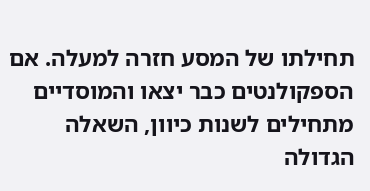תחילתו של המסע חזרה למעלה. אם הספקולנטים כבר יצאו והמוסדיים מתחילים לשנות כיוון, השאלה הגדולה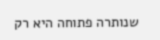שנותרה פתוחה היא רק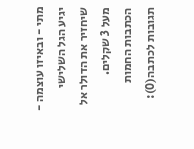מתי - ובאיזו עוצמה - יגיע הגל השלישי שיחזיר את הדולר אל מעל 3 שקלים.
הכתבות החמות
תגובות לכתבה(0):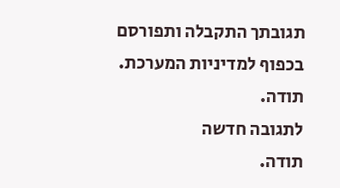תגובתך התקבלה ותפורסם בכפוף למדיניות המערכת.
תודה.
לתגובה חדשה
תודה.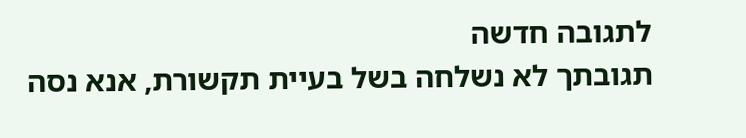לתגובה חדשה
תגובתך לא נשלחה בשל בעיית תקשורת, אנא נסה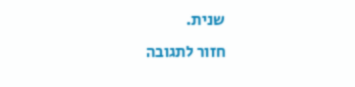שנית.
חזור לתגובה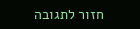חזור לתגובה